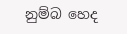නුම්බ හෙද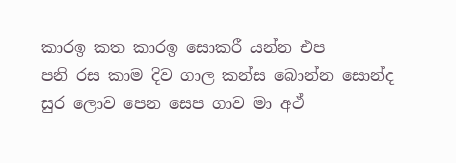කාරඉ කත කාරඉ සොකරී යන්න එප
පනි රස කාම දිව ගාල කන්ස බොන්න සොන්ද
සුර ලොව පෙන සෙප ගාව මා අථ්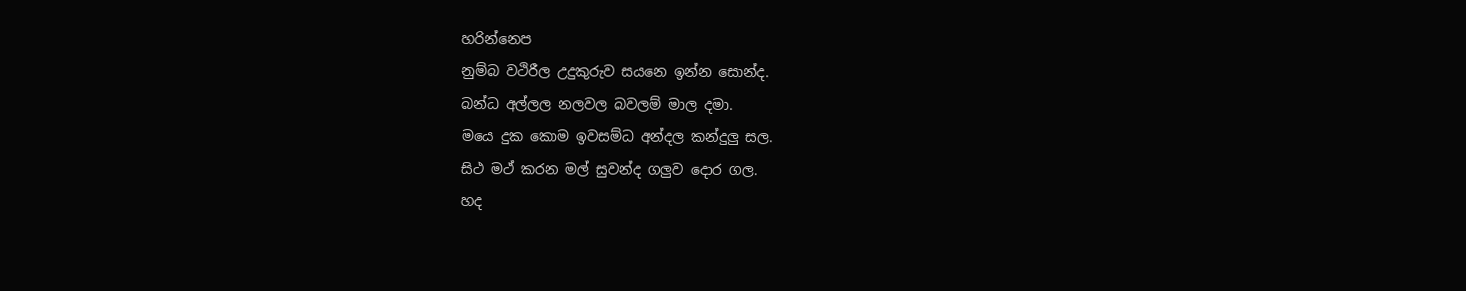හරින්නෙප
නුම්බ වථිරීල උදුකුරුව සයනෙ ඉන්න සොන්ද.
බන්ධ අල්ලල නලවල බවලම් මාල දමා.
මයෙ දුක කොම ඉවසම්ධ අන්දල කන්දුලු සල.
සිථ මථ් කරන මල් සුවන්ද ගලුව දොර ගල.
හද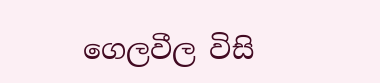ගෙලවීල විසි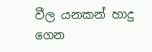වීල යනකන් හාදු ගෙන